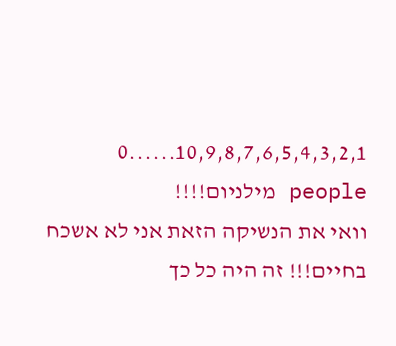10,9,8,7,6,5,4,3,2,1......0 people מילניום!!!!
וואי את הנשיקה הזאת אני לא אשכח בחיים!!! זה היה כל כך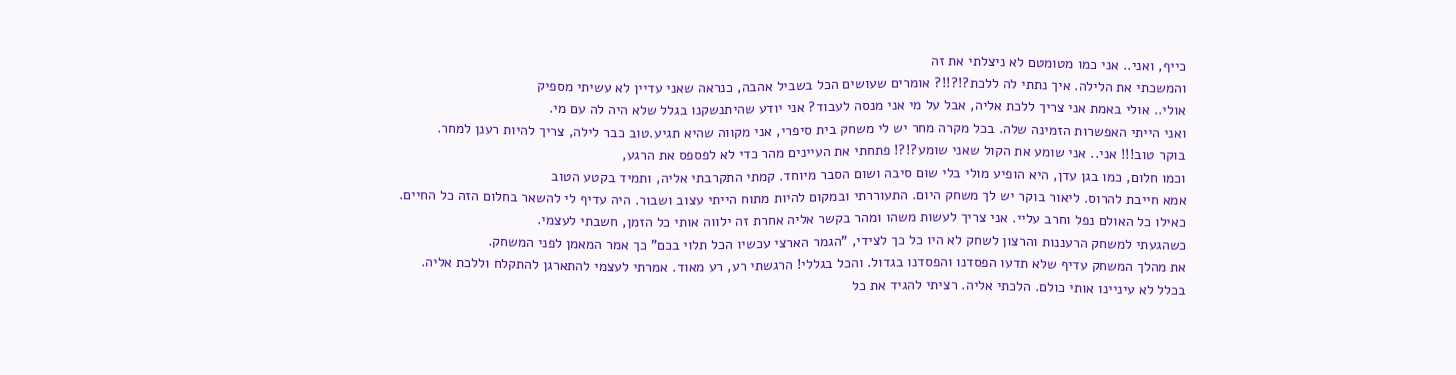כייף, ואני.. אני כמו מטומטם לא ניצלתי את זה
והמשכתי את הלילה. איך נתתי לה ללכת?!?!!? אומרים שעושים הכל בשביל אהבה, כנראה שאני עדיין לא עשיתי מספיק
אולי.. אולי באמת אני צריך ללכת אליה, אבל על מי אני מנסה לעבוד? אני יודע שהיתנשקנו בגלל שלא היה לה עם מי.
ואני הייתי האפשרות הזמינה שלה. בכל מקרה מחר יש לי משחק בית סיפרי, אני מקווה שהיא תגיע.טוב כבר לילה, צריך להיות רענן למחר.
בוקר טוב!!! אני.. אני שומע את הקול שאני שומע?!?! פתחתי את העיינים מהר כדי לא לפספס את הרגע,
וכמו חלום, כמו בגן עדן, היא הופיע מולי בלי שום סיבה ושום הסבר מיוחד. קמתי התקרבתי אליה, ותמיד בקטע הטוב
אמא חייבת להרוס. ליאור בוקר יש לך משחק היום. התעוררתי ובמקום להיות מתוח הייתי עצוב ושבור. היה עדיף לי להשאר בחלום הזה כל החיים.
כאילו כל האולם נפל וחרב עליי. אני צריך לעשות משהו ומהר בקשר אליה אחרת זה ילווה אותי כל הזמן, חשבתי לעצמי.
כשהגעתי למשחק הרעננות והרצון לשחק לא היו כל כך לצידי, "הגמר הארצי עכשיו הכל תלוי בכם" כך אמר המאמן לפני המשחק.
את מהלך המשחק עדיף שלא תדעו הפסדנו והפסדנו בגדול. והכל בגללי! הרגשתי רע, רע מאוד. אמרתי לעצמי להתארגן להתקלח וללכת אליה.
בכלל לא עיניינו אותי כולם. הלכתי אליה. רציתי להגיד את כל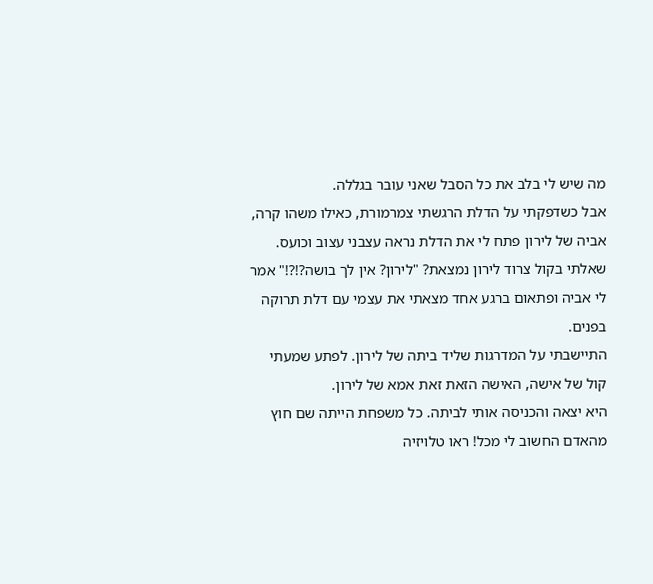מה שיש לי בלב את כל הסבל שאני עובר בגללה.
אבל כשדפקתי על הדלת הרגשתי צמרמורת, כאילו משהו קרה, אביה של לירון פתח לי את הדלת נראה עצבני עצוב וכועס.
שאלתי בקול צרוד לירון נמצאת? "לירון? אין לך בושה?!?!" אמר לי אביה ופתאום ברגע אחד מצאתי את עצמי עם דלת תרוקה בפנים.
התיישבתי על המדרגות שליד ביתה של לירון. לפתע שמעתי קול של אישה, האישה הזאת זאת אמא של לירון.
היא יצאה והכניסה אותי לביתה. כל משפחת הייתה שם חוץ מהאדם החשוב לי מכל! ראו טלויזיה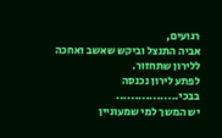רגועים,
אביה התנצל וביקש שאשב ואחכה ללירון שתחזור.
לפתע לירון נכנסה בבכי.................
יש המשך למי שמעוניין